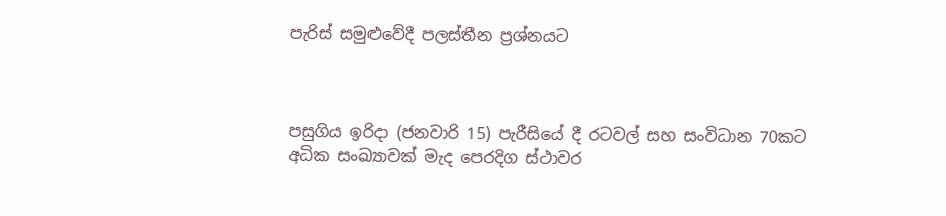පැරිස් සමුළුවේදී පලස්තීන ප්‍රශ්නයට



පසුගිය ඉරිදා (ජනවාරි 15) පැරීසියේ දී රටවල් සහ සංවිධාන 70කට අධික සංඛ්‍යාවක් මැද පෙරදිග ස්ථාවර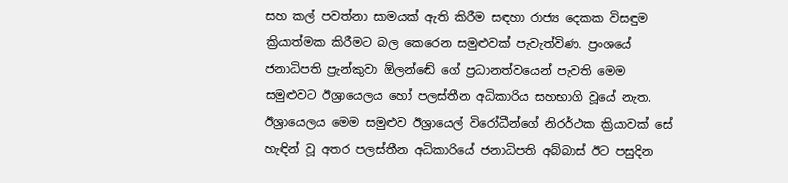සහ කල් පවත්නා සාමයක් ඇති කිරීම සඳහා රාජ්‍ය දෙකක විසඳුම ක්‍රියාත්මක කිරීමට බල කෙරෙන සමුළුවක් පැවැත්විණ. ප්‍රංශයේ ජනාධිපති ප්‍රැන්කුවා ඕලන්ඬේ ගේ ප්‍රධානත්වයෙන් පැවති මෙම සමුළුවට ඊශ්‍රායෙලය හෝ පලස්තීන අධිකාරිය සහභාගි වූයේ නැත. ඊශ්‍රායෙලය මෙම සමුළුව ඊශ්‍රායෙල් විරෝධීන්ගේ නිරර්ථක ක්‍රියාවක් සේ හැඳින් වූ අතර පලස්තීන අධිකාරියේ ජනාධිපති අබ්බාස් ඊට පසුදින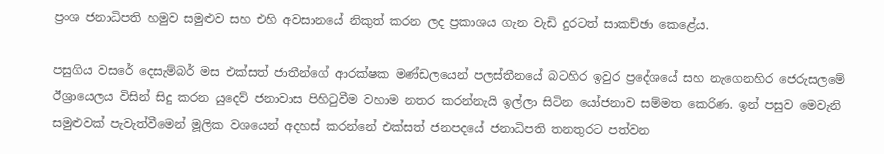ප්‍රංශ ජනාධිපති හමුව සමුළුව සහ එහි අවසානයේ නිකුත් කරන ලද ප්‍රකාශය ගැන වැඩි දුරටත් සාකච්ඡා කෙළේය.

පසුගිය වසරේ දෙසැම්බර් මස එක්සත් ජාතීන්ගේ ආරක්ෂක මණ්ඩලයෙන් පලස්තීනයේ බටහිර ඉවුර ප්‍රදේශයේ සහ නැගෙනහිර ජෙරුසලමේ ඊශ්‍රායෙලය විසින් සිදු කරන යුදෙව් ජනාවාස පිහිටුවීම වහාම නතර කරන්නැයි ඉල්ලා සිටින යෝජනාව සම්මත කෙරිණ. ඉන් පසුව මෙවැනි සමුළුවක් පැවැත්වීමෙන් මූලික වශයෙන් අදහස් කරන්නේ එක්සත් ජනපදයේ ජනාධිපති තනතුරට පත්වන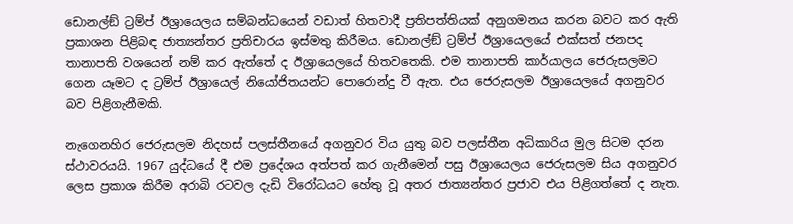ඩොනල්ඞ් ට්‍රම්ප් ඊශ්‍රායෙලය සම්බන්ධයෙන් වඩාත් හිතවාදී ප්‍රතිපත්තියක් අනුගමනය කරන බවට කර ඇති ප්‍රකාශන පිළිබඳ ජාත්‍යන්තර ප්‍රතිචාරය ඉස්මතු කිරීමය. ඩොනල්ඞ් ට්‍රම්ප් ඊශ්‍රායෙලයේ එක්සත් ජනපද තානාපති වශයෙන් නම් කර ඇත්තේ ද ඊශ්‍රායෙලයේ හිතවතෙකි. එම තානාපති කාර්යාලය ජෙරුසලමට ගෙන යෑමට ද ට්‍රම්ප් ඊශ්‍රායෙල් නියෝජිතයන්ට පොරොන්දු වී ඇත. එය ජෙරුසලම ඊශ්‍රායෙලයේ අගනුවර බව පිළිගැනීමකි.

නැගෙනහිර ජෙරුසලම නිදහස් පලස්තීනයේ අගනුවර විය යුතු බව පලස්තීන අධිකාරිය මුල සිටම දරන ස්ථාවරයයි. 1967 යුද්ධයේ දී එම ප්‍රදේශය අත්පත් කර ගැනීමෙන් පසු ඊශ්‍රායෙලය ජෙරුසලම සිය අගනුවර ලෙස ප්‍රකාශ කිරීම අරාබි රටවල දැඩි විරෝධයට හේතු වූ අතර ජාත්‍යන්තර ප්‍රජාව එය පිළිගත්තේ ද නැත.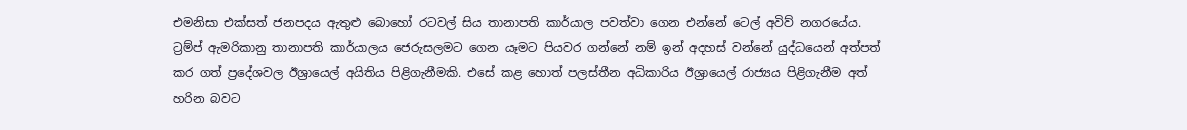එමනිසා එක්සත් ජනපදය ඇතුළු බොහෝ රටවල් සිය තානාපති කාර්යාල පවත්වා ගෙන එන්නේ ටෙල් අවිව් නගරයේය. ට්‍රම්ප් ඇමරිකානු තානාපති කාර්යාලය ජෙරුසලමට ගෙන යෑමට පියවර ගන්නේ නම් ඉන් අදහස් වන්නේ යුද්ධයෙන් අත්පත් කර ගත් ප්‍රදේශවල ඊශ්‍රායෙල් අයිතිය පිළිගැනීමකි. එසේ කළ හොත් පලස්තීන අධිකාරිය ඊශ්‍රායෙල් රාජ්‍යය පිළිගැනීම අත් හරින බවට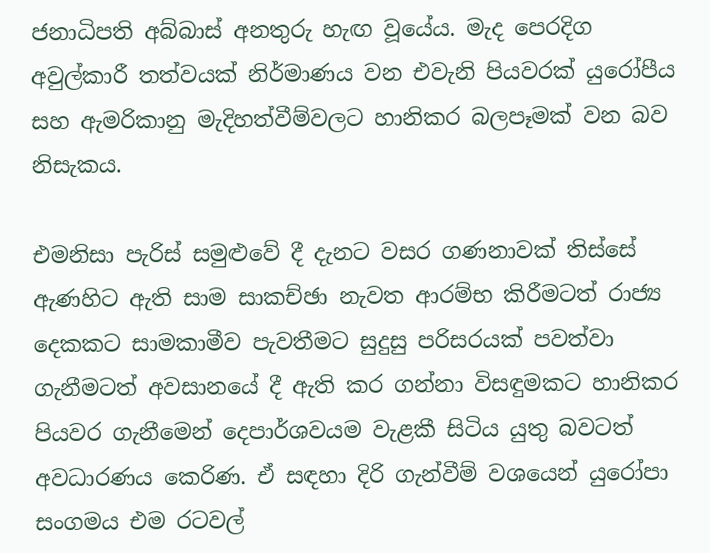ජනාධිපති අබ්බාස් අනතුරු හැඟ වූයේය. මැද පෙරදිග අවුල්කාරී තත්වයක් නිර්මාණය වන එවැනි පියවරක් යුරෝපීය සහ ඇමරිකානු මැදිහත්වීම්වලට හානිකර බලපෑමක් වන බව නිසැකය.

එමනිසා පැරිස් සමුළුවේ දී දැනට වසර ගණනාවක් තිස්සේ ඇණහිට ඇති සාම සාකච්ඡා නැවත ආරම්භ කිරීමටත් රාජ්‍ය දෙකකට සාමකාමීව පැවතීමට සුදුසු පරිසරයක් පවත්වා ගැනීමටත් අවසානයේ දී ඇති කර ගන්නා විසඳුමකට හානිකර පියවර ගැනීමෙන් දෙපාර්ශවයම වැළකී සිටිය යුතු බවටත් අවධාරණය කෙරිණ. ඒ සඳහා දිරි ගැන්වීම් වශයෙන් යුරෝපා සංගමය එම රටවල්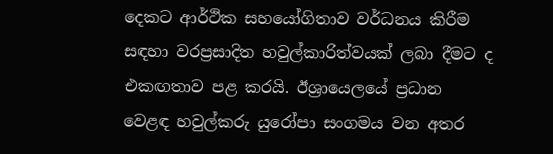දෙකට ආර්ථික සහයෝගිතාව වර්ධනය කිරීම සඳහා වරප්‍රසාදිත හවුල්කාරිත්වයක් ලබා දීමට ද එකඟතාව පළ කරයි. ඊශ්‍රායෙලයේ ප්‍රධාන වෙළඳ හවුල්කරු යුරෝපා සංගමය වන අතර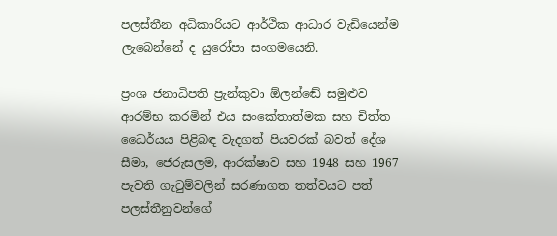පලස්තීන අධිකාරියට ආර්ථික ආධාර වැඩියෙන්ම ලැබෙන්නේ ද යුරෝපා සංගමයෙනි.

ප්‍රංශ ජනාධිපති ප්‍රැන්කුවා ඕලන්ඬේ සමුළුව ආරම්භ කරමින් එය සංකේතාත්මක සහ චිත්ත ධෛර්යය පිළිබඳ වැදගත් පියවරක් බවත් දේශ සීමා, ජෙරුසලම, ආරක්ෂාව සහ 1948 සහ 1967 පැවති ගැටුම්වලින් සරණාගත තත්වයට පත් පලස්තීනුවන්ගේ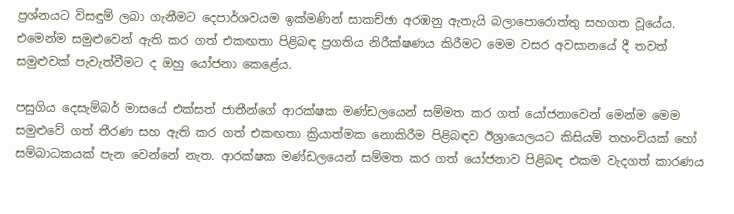ප්‍රශ්නයට විසඳුම් ලබා ගැනීමට දෙපාර්ශවයම ඉක්මණින් සාකච්ඡා අරඹනු ඇතැයි බලාපොරොත්තු සහගත වූයේය. එමෙන්ම සමුළුවෙන් ඇති කර ගත් එකඟතා පිළිබඳ ප්‍රගතිය නිරීක්ෂණය කිරීමට මෙම වසර අවසානයේ දී තවත් සමුළුවක් පැවැත්වීමට ද ඔහු යෝජනා කෙළේය.

පසුගිය දෙසැම්බර් මාසයේ එක්සත් ජාතීන්ගේ ආරක්ෂක මණ්ඩලයෙන් සම්මත කර ගත් යෝජනාවෙන් මෙන්ම මෙම සමුළුවේ ගත් තීරණ සහ ඇති කර ගත් එකඟතා ක්‍රියාත්මක නොකිරීම පිළිබඳව ඊශ්‍රායෙලයට කිසියම් තහංචියක් හෝ සම්බාධකයක් පැන වෙන්නේ නැත. ආරක්ෂක මණ්ඩලයෙන් සම්මත කර ගත් යෝජනාව පිළිබඳ එකම වැදගත් කාරණය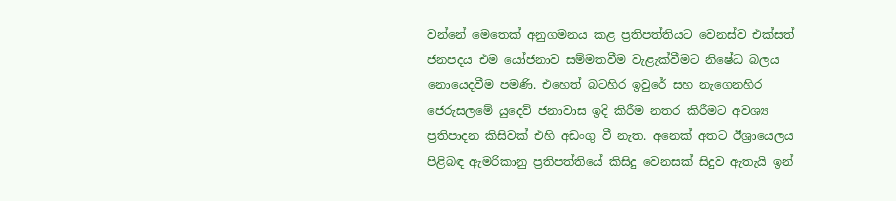වන්නේ මෙතෙක් අනුගමනය කළ ප්‍රතිපත්තියට වෙනස්ව එක්සත් ජනපදය එම යෝජනාව සම්මතවීම වැළැක්වීමට නිෂේධ බලය නොයෙදවීම පමණි. එහෙත් බටහිර ඉවුරේ සහ නැගෙනහිර ජෙරුසලමේ යුදෙව් ජනාවාස ඉදි කිරීම නතර කිරීමට අවශ්‍ය ප්‍රතිපාදන කිසිවක් එහි අඩංගු වී නැත. අනෙක් අතට ඊශ්‍රායෙලය පිළිබඳ ඇමරිකානු ප්‍රතිපත්තියේ කිසිදු වෙනසක් සිදුව ඇතැයි ඉන්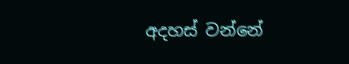අදහස් වන්නේ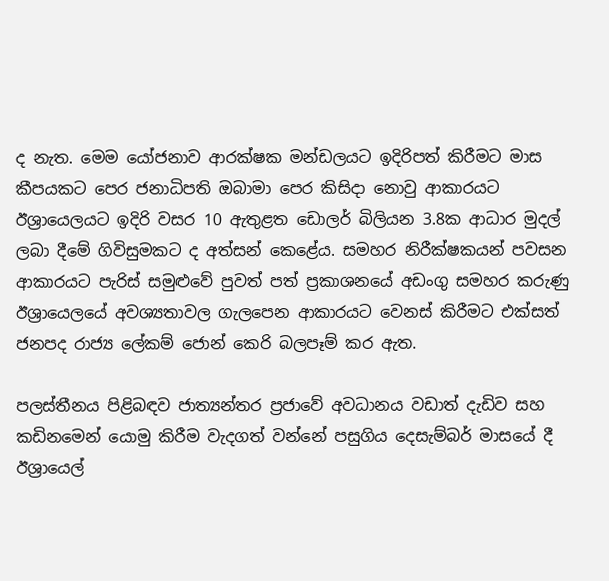ද නැත. මෙම යෝජනාව ආරක්ෂක මන්ඩලයට ඉදිරිපත් කිරීමට මාස කීපයකට පෙර ජනාධිපති ඔබාමා පෙර කිසිදා නොවු ආකාරයට ඊශ්‍රායෙලයට ඉදිරි වසර 10 ඇතුළත ඩොලර් බිලියන 3.8ක ආධාර මුදල් ලබා දීමේ ගිවිසුමකට ද අත්සන් කෙළේය. සමහර නිරීක්ෂකයන් පවසන ආකාරයට පැරිස් සමුළුවේ පුවත් පත් ප්‍රකාශනයේ අඩංගු සමහර කරුණු ඊශ්‍රායෙලයේ අවශ්‍යතාවල ගැලපෙන ආකාරයට වෙනස් කිරීමට එක්සත් ජනපද රාජ්‍ය ලේකම් ජොන් කෙරි බලපෑම් කර ඇත.

පලස්තීනය පිළිබඳව ජාත්‍යන්තර ප්‍රජාවේ අවධානය වඩාත් දැඩිව සහ කඩිනමෙන් යොමු කිරීම වැදගත් වන්නේ පසුගිය දෙසැම්බර් මාසයේ දී ඊශ්‍රායෙල්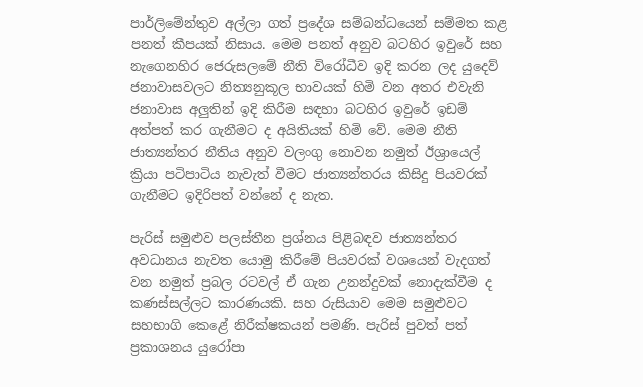පාර්ලිමේන්තුව අල්ලා ගත් ප්‍රදේශ සම්බන්ධයෙන් සම්මත කළ පනත් කීපයක් නිසාය. මෙම පනත් අනුව බටහිර ඉවුරේ සහ නැගෙනහිර ජෙරුසලමේ නීති විරෝධීව ඉදි කරන ලද යුදෙව් ජනාවාසවලට නිත්‍යනුකූල භාවයක් හිමි වන අතර එවැනි ජනාවාස අලුතින් ඉදි කිරීම සඳහා බටහිර ඉවුරේ ඉඩම් අත්පත් කර ගැනීමට ද අයිතියක් හිමි වේ. මෙම නීති ජාත්‍යන්තර නීතිය අනුව වලංගු නොවන නමුත් ඊශ්‍රායෙල් ක්‍රියා පටිපාටිය නැවැත් වීමට ජාත්‍යන්තරය කිසිදු පියවරක් ගැනීමට ඉදිරිපත් වන්නේ ද නැත.

පැරිස් සමුළුව පලස්තීන ප්‍රශ්නය පිළිබඳව ජාත්‍යන්තර අවධානය නැවත යොමු කිරීමේ පියවරක් වශයෙන් වැදගත් වන නමුත් ප්‍රබල රටවල් ඒ ගැන උනන්දුවක් නොදැක්වීම ද කණස්සල්ලට කාරණයකි. සහ රුසියාව මෙම සමුළුවට සහභාගි කෙළේ නිරීක්ෂකයන් පමණි. පැරිස් පුවත් පත් ප්‍රකාශනය යුරෝපා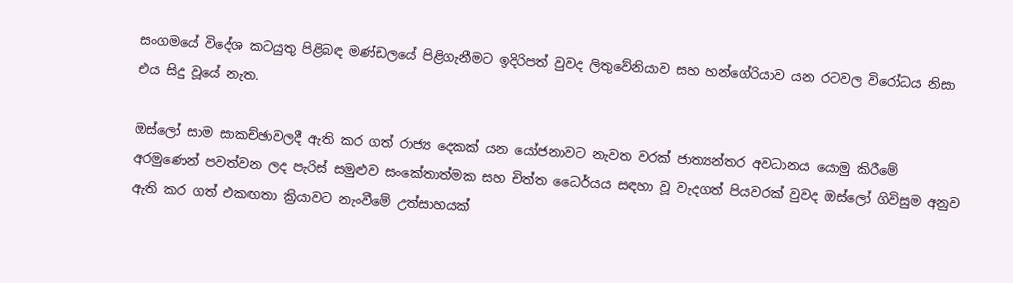සංගමයේ විදේශ කටයුතු පිළිබඳ මණ්ඩලයේ පිළිගැනීමට ඉදිරිපත් වුවද ලිතුවේනියාව සහ හන්ගේරියාව යන රටවල විරෝධය නිසා එය සිදු වූයේ නැත.

ඔස්ලෝ සාම සාකච්ඡාවලදී ඇති කර ගත් රාජ්‍ය දෙකක් යන යෝජනාවට නැවත වරක් ජාත්‍යන්තර අවධානය යොමු කිරීමේ අරමුණෙන් පවත්වන ලද පැරිස් සමුළුව සංකේතාත්මක සහ චිත්ත ධෛර්යය සඳහා වූ වැදගත් පියවරක් වුවද ඔස්ලෝ ගිවිසුම අනුව ඇති කර ගත් එකඟතා ක්‍රියාවට නැංවීමේ උත්සාහයක්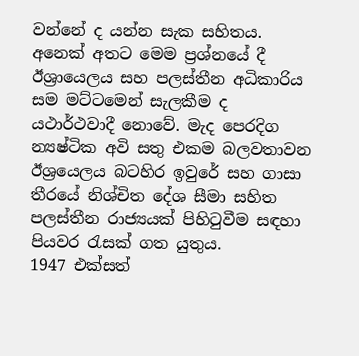වන්නේ ද යන්න සැක සහිතය. අනෙක් අතට මෙම ප්‍රශ්නයේ දී ඊශ්‍රායෙලය සහ පලස්තීන අධිකාරිය සම මට්ටමෙන් සැලකීම ද යථාර්ථවාදී නොවේ. මැද පෙරදිග න්‍යෂ්ටික අවි සතු එකම බලවතාවන ඊශ්‍රයෙලය බටහිර ඉවුරේ සහ ගාසා තීරයේ නිශ්චිත දේශ සීමා සහිත පලස්තීන රාජ්‍යයක් පිහිටුවීම සඳහා පියවර රැසක් ගත යුතුය.
1947 එක්සත්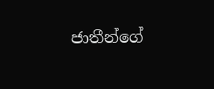ජාතීන්ගේ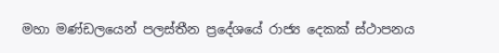මහා මණ්ඩලයෙන් පලස්තීන ප්‍රදේශයේ රාජ්‍ය දෙකක් ස්ථාපනය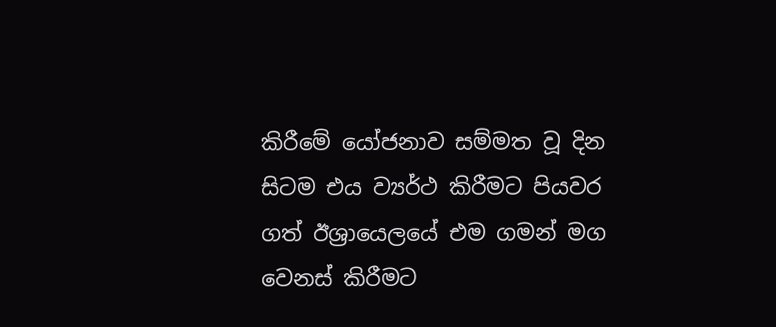කිරීමේ යෝජනාව සම්මත වූ දින සිටම එය ව්‍යර්ථ කිරීමට පියවර ගත් ඊශ්‍රායෙලයේ එම ගමන් මග වෙනස් කිරීමට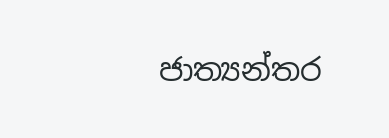ජාත්‍යන්තර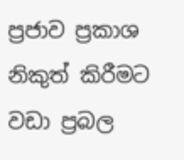ප්‍රජාව ප්‍රකාශ නිකුත් කිරීමට වඩා ප්‍රබල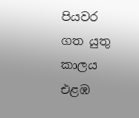පියවර ගත යුතු කාලය එළඹ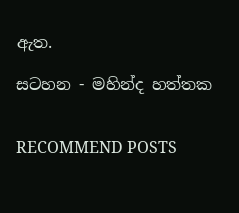ඇත.

සටහන - මහින්ද හත්තක


RECOMMEND POSTS